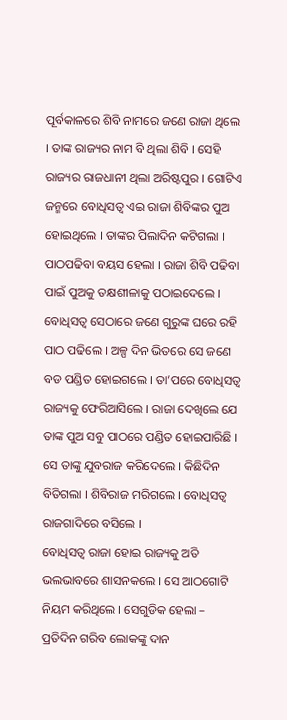ପୂର୍ବକାଳରେ ଶିବି ନାମରେ ଜଣେ ରାଜା ଥିଲେ । ତାଙ୍କ ରାଜ୍ୟର ନାମ ବି ଥିଲା ଶିବି । ସେହି ରାଜ୍ୟର ରାଜଧାନୀ ଥିଲା ଅରିଷ୍ଟପୁର । ଗୋଟିଏ ଜନ୍ମରେ ବୋଧିସତ୍ୱ ଏଇ ରାଜା ଶିବିଙ୍କର ପୁଅ ହୋଇଥିଲେ । ତାଙ୍କର ପିଲାଦିନ କଟିଗଲା । ପାଠପଢିବା ବୟସ ହେଲା । ରାଜା ଶିବି ପଢିବା ପାଇଁ ପୁଅକୁ ତକ୍ଷଶୀଳାକୁ ପଠାଇଦେଲେ । ବୋଧିସତ୍ୱ ସେଠାରେ ଜଣେ ଗୁରୁଙ୍କ ଘରେ ରହି ପାଠ ପଢିଲେ । ଅଳ୍ପ ଦିନ ଭିତରେ ସେ ଜଣେ ବଡ ପଣ୍ଡିତ ହୋଇଗଲେ । ତା’ପରେ ବୋଧିସତ୍ୱ ରାଜ୍ୟକୁ ଫେରିଆସିଲେ । ରାଜା ଦେଖିଲେ ଯେ ତାଙ୍କ ପୁଅ ସବୁ ପାଠରେ ପଣ୍ଡିତ ହୋଇପାରିଛି । ସେ ତାଙ୍କୁ ଯୁବରାଜ କରିଦେଲେ । କିଛିଦିନ ବିତିଗଲା । ଶିବିରାଜ ମରିଗଲେ । ବୋଧିସତ୍ୱ ରାଜଗାଦିରେ ବସିଲେ ।
ବୋଧିସତ୍ୱ ରାଜା ହୋଇ ରାଜ୍ୟକୁ ଅତି ଭଲଭାବରେ ଶାସନକଲେ । ସେ ଆଠଗୋଟି ନିୟମ କରିଥିଲେ । ସେଗୁଡିକ ହେଲା – ପ୍ରତିଦିନ ଗରିବ ଲୋକଙ୍କୁ ଦାନ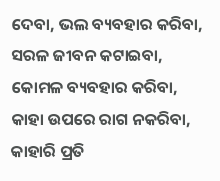ଦେବା, ଭଲ ବ୍ୟବହାର କରିବା, ସରଳ ଜୀବନ କଟାଇବା, କୋମଳ ବ୍ୟବହାର କରିବା, କାହା ଉପରେ ରାଗ ନକରିବା, କାହାରି ପ୍ରତି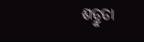ଶତ୍ରୁତା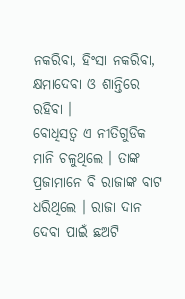ନକରିବା, ହିଂସା ନକରିବା, କ୍ଷମାଦେବା ଓ ଶାନ୍ତିରେ ରହିବା ।
ବୋଧିସତ୍ୱ ଏ ନୀତିଗୁଡିକ ମାନି ଚଳୁଥିଲେ । ତାଙ୍କ ପ୍ରଜାମାନେ ବି ରାଜାଙ୍କ ବାଟ ଧରିଥିଲେ । ରାଜା ଦାନ ଦେବା ପାଇଁ ଛଅଟି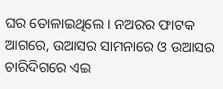ଘର ତୋଳାଇଥିଲେ । ନଅରର ଫାଟକ ଆଗରେ, ଉଆସର ସାମନାରେ ଓ ଉଆସର ଚାରିଦିଗରେ ଏଇ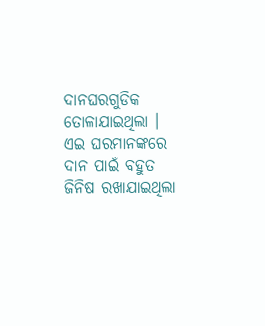ଦାନଘରଗୁଡିକ ତୋଳାଯାଇଥିଲା । ଏଇ ଘରମାନଙ୍କରେ ଦାନ ପାଇଁ ବହୁତ ଜିନିଷ ରଖାଯାଇଥିଲା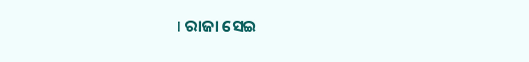। ରାଜା ସେଇ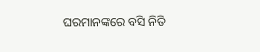ଘରମାନଙ୍କରେ ବସି ନିତି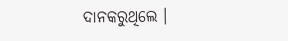ଦାନକରୁଥିଲେ ।